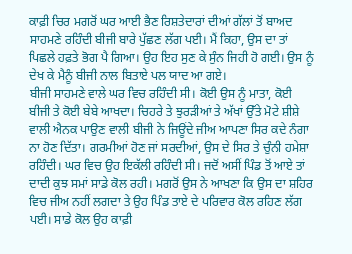ਕਾਫ਼ੀ ਚਿਰ ਮਗਰੋਂ ਘਰ ਆਈ ਭੈਣ ਰਿਸ਼ਤੇਦਾਰਾਂ ਦੀਆਂ ਗੱਲਾਂ ਤੋਂ ਬਾਅਦ ਸਾਹਮਣੇ ਰਹਿੰਦੀ ਬੀਜੀ ਬਾਰੇ ਪੁੱਛਣ ਲੱਗ ਪਈ। ਮੈਂ ਕਿਹਾ, ਉਸ ਦਾ ਤਾਂ ਪਿਛਲੇ ਹਫ਼ਤੇ ਭੋਗ ਪੈ ਗਿਆ। ਉਹ ਇਹ ਸੁਣ ਕੇ ਸੁੰਨ ਜਿਹੀ ਹੋ ਗਈ। ਉਸ ਨੂੰ ਦੇਖ ਕੇ ਮੈਨੂੰ ਬੀਜੀ ਨਾਲ ਬਿਤਾਏ ਪਲ ਯਾਦ ਆ ਗਏ।
ਬੀਜੀ ਸਾਹਮਣੇ ਵਾਲੇ ਘਰ ਵਿਚ ਰਹਿੰਦੀ ਸੀ। ਕੋਈ ਉਸ ਨੂੰ ਮਾਤਾ, ਕੋਈ ਬੀਜੀ ਤੇ ਕੋਈ ਬੇਬੇ ਆਖਦਾ। ਚਿਹਰੇ ਤੇ ਝੁਰੜੀਆਂ ਤੇ ਅੱਖਾਂ ਉੱਤੇ ਮੋਟੇ ਸ਼ੀਸ਼ੇ ਵਾਲੀ ਐਨਕ ਪਾਉਣ ਵਾਲੀ ਬੀਜੀ ਨੇ ਜਿਊਂਦੇ ਜੀਅ ਆਪਣਾ ਸਿਰ ਕਦੇ ਨੰਗਾ ਨਾ ਹੋਣ ਦਿੱਤਾ। ਗਰਮੀਆਂ ਹੋਣ ਜਾਂ ਸਰਦੀਆਂ, ਉਸ ਦੇ ਸਿਰ ਤੇ ਚੁੰਨੀ ਹਮੇਸ਼ਾ ਰਹਿੰਦੀ। ਘਰ ਵਿਚ ਉਹ ਇਕੱਲੀ ਰਹਿੰਦੀ ਸੀ। ਜਦੋਂ ਅਸੀਂ ਪਿੰਡ ਤੋਂ ਆਏ ਤਾਂ ਦਾਦੀ ਕੁਝ ਸਮਾਂ ਸਾਡੇ ਕੋਲ ਰਹੀ। ਮਗਰੋਂ ਉਸ ਨੇ ਆਖਣਾ ਕਿ ਉਸ ਦਾ ਸ਼ਹਿਰ ਵਿਚ ਜੀਅ ਨਹੀਂ ਲਗਦਾ ਤੇ ਉਹ ਪਿੰਡ ਤਾਏ ਦੇ ਪਰਿਵਾਰ ਕੋਲ ਰਹਿਣ ਲੱਗ ਪਈ। ਸਾਡੇ ਕੋਲ ਉਹ ਕਾਫ਼ੀ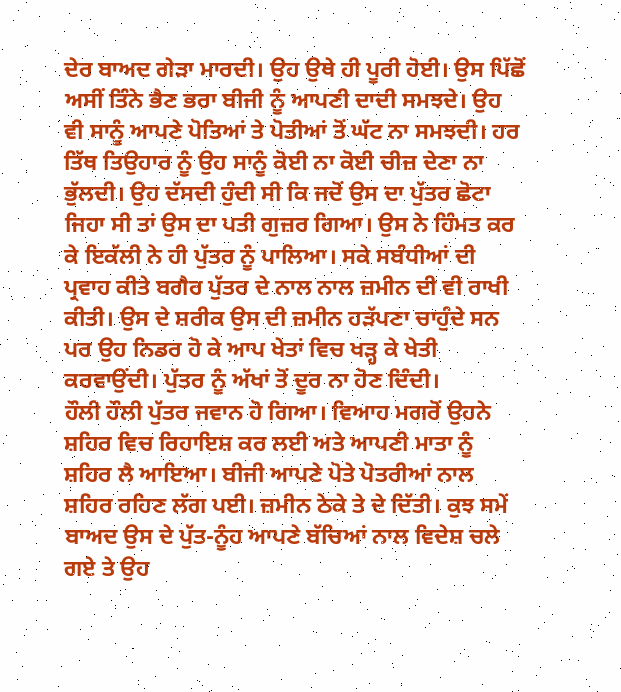ਦੇਰ ਬਾਅਦ ਗੇੜਾ ਮਾਰਦੀ। ਉਹ ਉਥੇ ਹੀ ਪੂਰੀ ਹੋਈ। ਉਸ ਪਿੱਛੋਂ ਅਸੀਂ ਤਿੰਨੇ ਭੈਣ ਭਰਾ ਬੀਜੀ ਨੂੰ ਆਪਣੀ ਦਾਦੀ ਸਮਝਦੇ। ਉਹ ਵੀ ਸਾਨੂੰ ਆਪਣੇ ਪੋਤਿਆਂ ਤੇ ਪੋਤੀਆਂ ਤੋਂ ਘੱਟ ਨਾ ਸਮਝਦੀ। ਹਰ ਤਿੱਥ ਤਿਉਹਾਰ ਨੂੰ ਉਹ ਸਾਨੂੰ ਕੋਈ ਨਾ ਕੋਈ ਚੀਜ਼ ਦੇਣਾ ਨਾ ਭੁੱਲਦੀ। ਉਹ ਦੱਸਦੀ ਹੁੰਦੀ ਸੀ ਕਿ ਜਦੋਂ ਉਸ ਦਾ ਪੁੱਤਰ ਛੋਟਾ ਜਿਹਾ ਸੀ ਤਾਂ ਉਸ ਦਾ ਪਤੀ ਗੁਜ਼ਰ ਗਿਆ। ਉਸ ਨੇ ਹਿੰਮਤ ਕਰ ਕੇ ਇਕੱਲੀ ਨੇ ਹੀ ਪੁੱਤਰ ਨੂੰ ਪਾਲਿਆ। ਸਕੇ ਸਬੰਧੀਆਂ ਦੀ ਪ੍ਰਵਾਹ ਕੀਤੇ ਬਗੈਰ ਪੁੱਤਰ ਦੇ ਨਾਲ ਨਾਲ ਜ਼ਮੀਨ ਦੀ ਵੀ ਰਾਖੀ ਕੀਤੀ। ਉਸ ਦੇ ਸ਼ਰੀਕ ਉਸ ਦੀ ਜ਼ਮੀਨ ਹੜੱਪਣਾ ਚਾਹੁੰਦੇ ਸਨ ਪਰ ਉਹ ਨਿਡਰ ਹੋ ਕੇ ਆਪ ਖੇਤਾਂ ਵਿਚ ਖੜ੍ਹ ਕੇ ਖੇਤੀ ਕਰਵਾਉਂਦੀ। ਪੁੱਤਰ ਨੂੰ ਅੱਖਾਂ ਤੋਂ ਦੂਰ ਨਾ ਹੋਣ ਦਿੰਦੀ।
ਹੌਲੀ ਹੌਲੀ ਪੁੱਤਰ ਜਵਾਨ ਹੋ ਗਿਆ। ਵਿਆਹ ਮਗਰੋਂ ਉਹਨੇ ਸ਼ਹਿਰ ਵਿਚ ਰਿਹਾਇਸ਼ ਕਰ ਲਈ ਅਤੇ ਆਪਣੀ ਮਾਤਾ ਨੂੰ ਸ਼ਹਿਰ ਲੈ ਆਇਆ। ਬੀਜੀ ਆਪਣੇ ਪੋਤੇ ਪੋਤਰੀਆਂ ਨਾਲ ਸ਼ਹਿਰ ਰਹਿਣ ਲੱਗ ਪਈ। ਜ਼ਮੀਨ ਠੇਕੇ ਤੇ ਦੇ ਦਿੱਤੀ। ਕੁਝ ਸਮੇਂ ਬਾਅਦ ਉਸ ਦੇ ਪੁੱਤ-ਨੂੰਹ ਆਪਣੇ ਬੱਚਿਆਂ ਨਾਲ ਵਿਦੇਸ਼ ਚਲੇ ਗਏ ਤੇ ਉਹ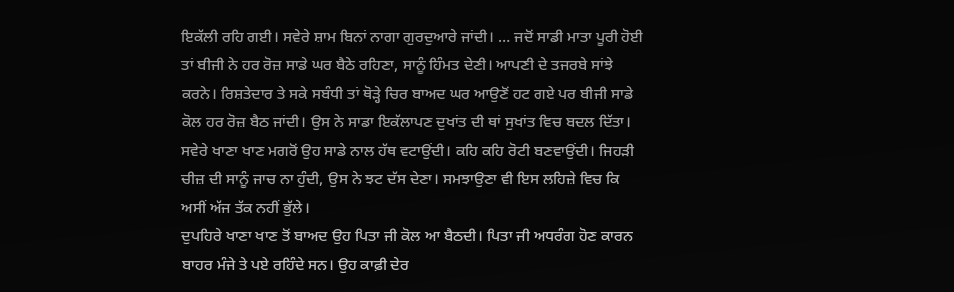ਇਕੱਲੀ ਰਹਿ ਗਈ। ਸਵੇਰੇ ਸ਼ਾਮ ਬਿਨਾਂ ਨਾਗਾ ਗੁਰਦੁਆਰੇ ਜਾਂਦੀ। … ਜਦੋਂ ਸਾਡੀ ਮਾਤਾ ਪੂਰੀ ਹੋਈ ਤਾਂ ਬੀਜੀ ਨੇ ਹਰ ਰੋਜ਼ ਸਾਡੇ ਘਰ ਬੈਠੇ ਰਹਿਣਾ, ਸਾਨੂੰ ਹਿੰਮਤ ਦੇਣੀ। ਆਪਣੀ ਦੇ ਤਜਰਬੇ ਸਾਂਝੇ ਕਰਨੇ। ਰਿਸ਼ਤੇਦਾਰ ਤੇ ਸਕੇ ਸਬੰਧੀ ਤਾਂ ਥੋੜ੍ਹੇ ਚਿਰ ਬਾਅਦ ਘਰ ਆਉਣੋਂ ਹਟ ਗਏ ਪਰ ਬੀਜੀ ਸਾਡੇ ਕੋਲ ਹਰ ਰੋਜ਼ ਬੈਠ ਜਾਂਦੀ। ਉਸ ਨੇ ਸਾਡਾ ਇਕੱਲਾਪਣ ਦੁਖਾਂਤ ਦੀ ਥਾਂ ਸੁਖਾਂਤ ਵਿਚ ਬਦਲ ਦਿੱਤਾ। ਸਵੇਰੇ ਖਾਣਾ ਖਾਣ ਮਗਰੋਂ ਉਹ ਸਾਡੇ ਨਾਲ ਹੱਥ ਵਟਾਉਂਦੀ। ਕਹਿ ਕਹਿ ਰੋਟੀ ਬਣਵਾਉਂਦੀ। ਜਿਹੜੀ ਚੀਜ਼ ਦੀ ਸਾਨੂੰ ਜਾਚ ਨਾ ਹੁੰਦੀ, ਉਸ ਨੇ ਝਟ ਦੱਸ ਦੇਣਾ। ਸਮਝਾਉਣਾ ਵੀ ਇਸ ਲਹਿਜ਼ੇ ਵਿਚ ਕਿ ਅਸੀਂ ਅੱਜ ਤੱਕ ਨਹੀਂ ਭੁੱਲੇ।
ਦੁਪਹਿਰੇ ਖਾਣਾ ਖਾਣ ਤੋਂ ਬਾਅਦ ਉਹ ਪਿਤਾ ਜੀ ਕੋਲ ਆ ਬੈਠਦੀ। ਪਿਤਾ ਜੀ ਅਧਰੰਗ ਹੋਣ ਕਾਰਨ ਬਾਹਰ ਮੰਜੇ ਤੇ ਪਏ ਰਹਿੰਦੇ ਸਨ। ਉਹ ਕਾਫ਼ੀ ਦੇਰ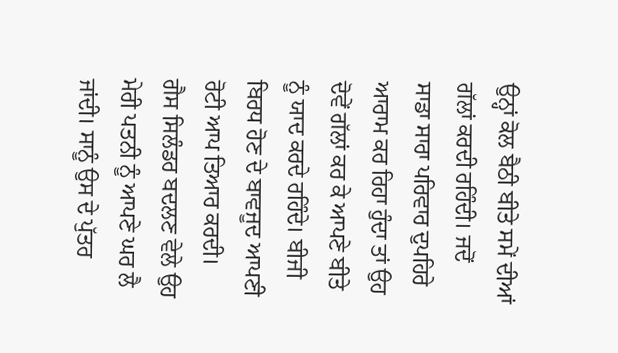ਉਨ੍ਹਾਂ ਕੋਲ ਬੈਠੀ ਬੀਤੇ ਸਮੇਂ ਦੀਆਂ ਗੱਲਾਂ ਕਰਦੀ ਰਹਿੰਦੀ। ਜਦੋਂ ਸਾਡਾ ਸਾਰਾ ਪਰਿਵਾਰ ਦੁਪਹਿਰੇ ਆਰਾਮ ਕਰ ਰਿਹਾ ਹੁੰਦਾ ਤਾਂ ਉਹ ਦੋਵੇਂ ਗੱਲਾਂ ਕਰ ਕੇ ਆਪਣੇ ਬੀਤੇ ਨੂੰ ਯਾਦ ਕਰਦੇ ਰਹਿੰਦੇ। ਬੀਜੀ ਬਿਰਧ ਹੋਣ ਦੇ ਬਾਵਜੂਦ ਆਪਣੀ ਰੋਟੀ ਆਪ ਤਿਆਰ ਕਰਦੀ। ਗੈਸ ਸਿਲੰਡਰ ਬਦਲਣ ਵੇਲੇ ਉਹ ਮੇਰੀ ਪਤਨੀ ਨੂੰ ਆਪਣੇ ਘਰ ਲੈ ਜਾਂਦੀ। ਸਾਨੂੰ ਉਸ ਦੇ ਪੁੱਤਰ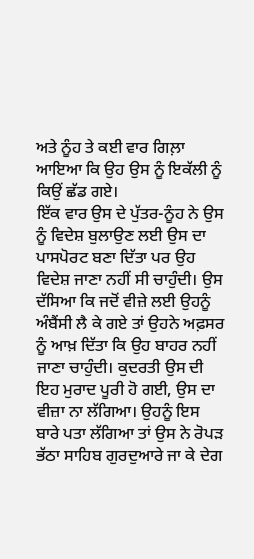ਅਤੇ ਨੂੰਹ ਤੇ ਕਈ ਵਾਰ ਗਿਲ਼ਾ ਆਇਆ ਕਿ ਉਹ ਉਸ ਨੂੰ ਇਕੱਲੀ ਨੂੰ ਕਿਉਂ ਛੱਡ ਗਏ।
ਇੱਕ ਵਾਰ ਉਸ ਦੇ ਪੁੱਤਰ-ਨੂੰਹ ਨੇ ਉਸ ਨੂੰ ਵਿਦੇਸ਼ ਬੁਲਾਉਣ ਲਈ ਉਸ ਦਾ ਪਾਸਪੋਰਟ ਬਣਾ ਦਿੱਤਾ ਪਰ ਉਹ ਵਿਦੇਸ਼ ਜਾਣਾ ਨਹੀਂ ਸੀ ਚਾਹੁੰਦੀ। ਉਸ ਦੱਸਿਆ ਕਿ ਜਦੋਂ ਵੀਜ਼ੇ ਲਈ ਉਹਨੂੰ ਅੰਬੈਂਸੀ ਲੈ ਕੇ ਗਏ ਤਾਂ ਉਹਨੇ ਅਫ਼ਸਰ ਨੂੰ ਆਖ਼ ਦਿੱਤਾ ਕਿ ਉਹ ਬਾਹਰ ਨਹੀਂ ਜਾਣਾ ਚਾਹੁੰਦੀ। ਕੁਦਰਤੀ ਉਸ ਦੀ ਇਹ ਮੁਰਾਦ ਪੂਰੀ ਹੋ ਗਈ, ਉਸ ਦਾ ਵੀਜ਼ਾ ਨਾ ਲੱਗਿਆ। ਉਹਨੂੰ ਇਸ ਬਾਰੇ ਪਤਾ ਲੱਗਿਆ ਤਾਂ ਉਸ ਨੇ ਰੋਪੜ ਭੱਠਾ ਸਾਹਿਬ ਗੁਰਦੁਆਰੇ ਜਾ ਕੇ ਦੇਗ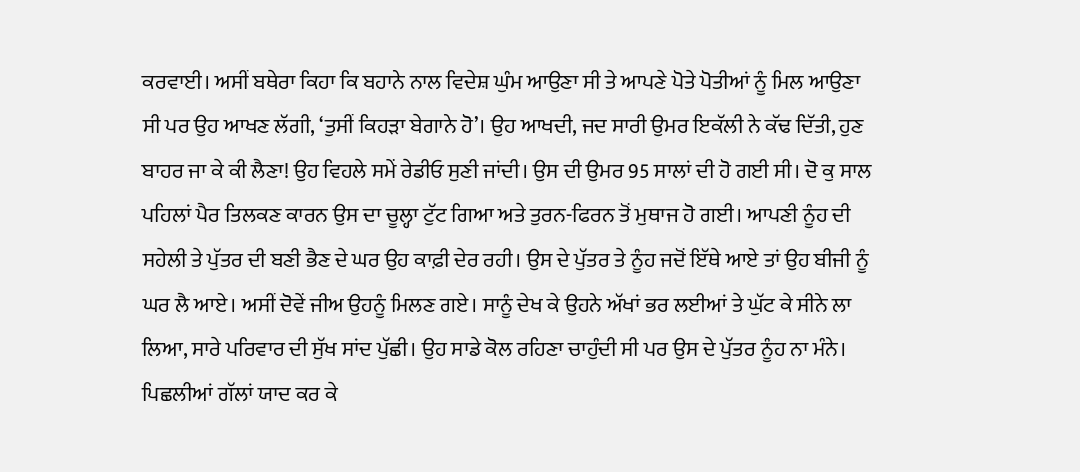ਕਰਵਾਈ। ਅਸੀਂ ਬਥੇਰਾ ਕਿਹਾ ਕਿ ਬਹਾਨੇ ਨਾਲ ਵਿਦੇਸ਼ ਘੁੰਮ ਆਉਣਾ ਸੀ ਤੇ ਆਪਣੇ ਪੋਤੇ ਪੋਤੀਆਂ ਨੂੰ ਮਿਲ ਆਉਣਾ ਸੀ ਪਰ ਉਹ ਆਖਣ ਲੱਗੀ, ‘ਤੁਸੀਂ ਕਿਹੜਾ ਬੇਗਾਨੇ ਹੋ’। ਉਹ ਆਖਦੀ, ਜਦ ਸਾਰੀ ਉਮਰ ਇਕੱਲੀ ਨੇ ਕੱਢ ਦਿੱਤੀ, ਹੁਣ ਬਾਹਰ ਜਾ ਕੇ ਕੀ ਲੈਣਾ! ਉਹ ਵਿਹਲੇ ਸਮੇਂ ਰੇਡੀਓ ਸੁਣੀ ਜਾਂਦੀ। ਉਸ ਦੀ ਉਮਰ 95 ਸਾਲਾਂ ਦੀ ਹੋ ਗਈ ਸੀ। ਦੋ ਕੁ ਸਾਲ ਪਹਿਲਾਂ ਪੈਰ ਤਿਲਕਣ ਕਾਰਨ ਉਸ ਦਾ ਚੂਲ੍ਹਾ ਟੁੱਟ ਗਿਆ ਅਤੇ ਤੁਰਨ-ਫਿਰਨ ਤੋਂ ਮੁਥਾਜ ਹੋ ਗਈ। ਆਪਣੀ ਨੂੰਹ ਦੀ ਸਹੇਲੀ ਤੇ ਪੁੱਤਰ ਦੀ ਬਣੀ ਭੈਣ ਦੇ ਘਰ ਉਹ ਕਾਫ਼ੀ ਦੇਰ ਰਹੀ। ਉਸ ਦੇ ਪੁੱਤਰ ਤੇ ਨੂੰਹ ਜਦੋਂ ਇੱਥੇ ਆਏ ਤਾਂ ਉਹ ਬੀਜੀ ਨੂੰ ਘਰ ਲੈ ਆਏ। ਅਸੀਂ ਦੋਵੇਂ ਜੀਅ ਉਹਨੂੰ ਮਿਲਣ ਗਏ। ਸਾਨੂੰ ਦੇਖ ਕੇ ਉਹਨੇ ਅੱਖਾਂ ਭਰ ਲਈਆਂ ਤੇ ਘੁੱਟ ਕੇ ਸੀਨੇ ਲਾ ਲਿਆ, ਸਾਰੇ ਪਰਿਵਾਰ ਦੀ ਸੁੱਖ ਸਾਂਦ ਪੁੱਛੀ। ਉਹ ਸਾਡੇ ਕੋਲ ਰਹਿਣਾ ਚਾਹੁੰਦੀ ਸੀ ਪਰ ਉਸ ਦੇ ਪੁੱਤਰ ਨੂੰਹ ਨਾ ਮੰਨੇ।
ਪਿਛਲੀਆਂ ਗੱਲਾਂ ਯਾਦ ਕਰ ਕੇ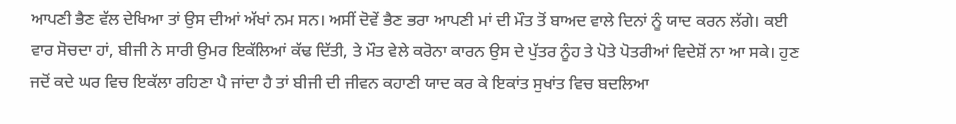ਆਪਣੀ ਭੈਣ ਵੱਲ ਦੇਖਿਆ ਤਾਂ ਉਸ ਦੀਆਂ ਅੱਖਾਂ ਨਮ ਸਨ। ਅਸੀਂ ਦੋਵੇਂ ਭੈਣ ਭਰਾ ਆਪਣੀ ਮਾਂ ਦੀ ਮੌਤ ਤੋਂ ਬਾਅਦ ਵਾਲੇ ਦਿਨਾਂ ਨੂੰ ਯਾਦ ਕਰਨ ਲੱਗੇ। ਕਈ ਵਾਰ ਸੋਚਦਾ ਹਾਂ, ਬੀਜੀ ਨੇ ਸਾਰੀ ਉਮਰ ਇਕੱਲਿਆਂ ਕੱਢ ਦਿੱਤੀ, ਤੇ ਮੌਤ ਵੇਲੇ ਕਰੋਨਾ ਕਾਰਨ ਉਸ ਦੇ ਪੁੱਤਰ ਨੂੰਹ ਤੇ ਪੋਤੇ ਪੋਤਰੀਆਂ ਵਿਦੇਸ਼ੋਂ ਨਾ ਆ ਸਕੇ। ਹੁਣ ਜਦੋਂ ਕਦੇ ਘਰ ਵਿਚ ਇਕੱਲਾ ਰਹਿਣਾ ਪੈ ਜਾਂਦਾ ਹੈ ਤਾਂ ਬੀਜੀ ਦੀ ਜੀਵਨ ਕਹਾਣੀ ਯਾਦ ਕਰ ਕੇ ਇਕਾਂਤ ਸੁਖਾਂਤ ਵਿਚ ਬਦਲਿਆ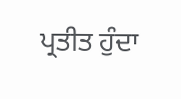ਪ੍ਰਤੀਤ ਹੁੰਦਾ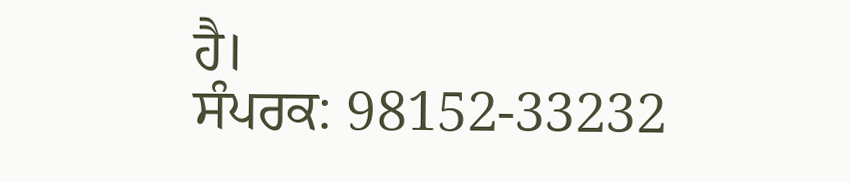ਹੈ।
ਸੰਪਰਕ: 98152-33232